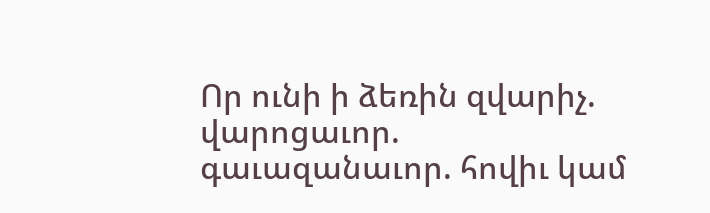Որ ունի ի ձեռին զվարիչ. վարոցաւոր. գաւազանաւոր. հովիւ կամ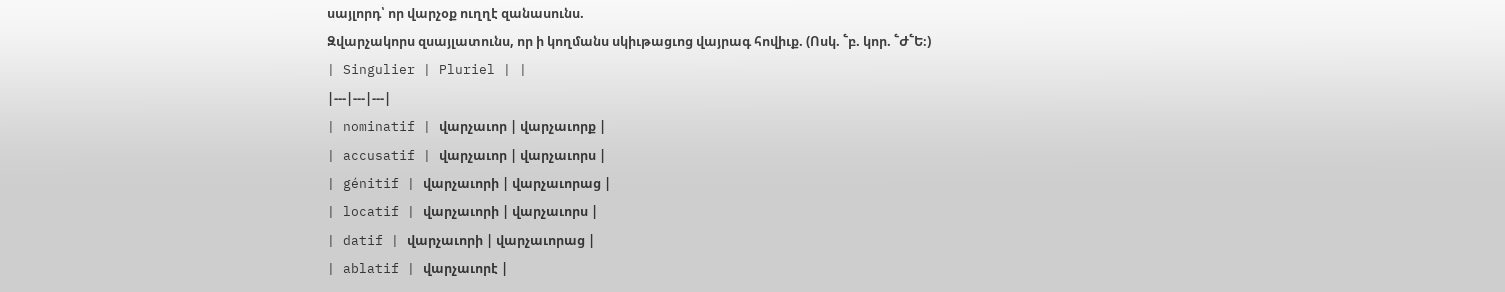սայլորդ՝ որ վարչօք ուղղէ զանասունս.
Զվարչակորս զսայլատունս, որ ի կողմանս սկիւթացւոց վայրագ հովիւք. (Ոսկ. ՟բ. կոր. ՟Ժ՟Ե։)
| Singulier | Pluriel | |
|---|---|---|
| nominatif | վարչաւոր | վարչաւորք |
| accusatif | վարչաւոր | վարչաւորս |
| génitif | վարչաւորի | վարչաւորաց |
| locatif | վարչաւորի | վարչաւորս |
| datif | վարչաւորի | վարչաւորաց |
| ablatif | վարչաւորէ |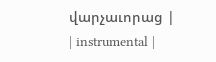վարչաւորաց |
| instrumental |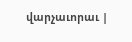վարչաւորաւ |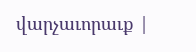վարչաւորաւք |